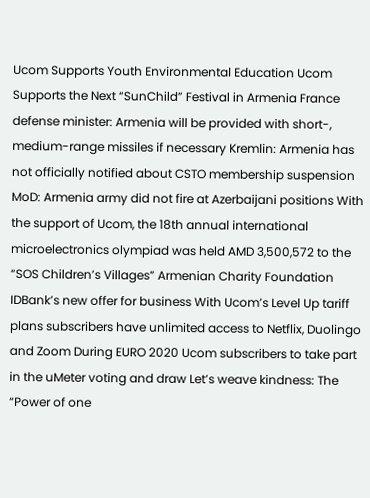Ucom Supports Youth Environmental Education Ucom Supports the Next “SunChild” Festival in Armenia France defense minister: Armenia will be provided with short-, medium-range missiles if necessary Kremlin: Armenia has not officially notified about CSTO membership suspension MoD: Armenia army did not fire at Azerbaijani positions With the support of Ucom, the 18th annual international microelectronics olympiad was held AMD 3,500,572 to the “SOS Children’s Villages” Armenian Charity Foundation IDBank’s new offer for business With Ucom’s Level Up tariff plans subscribers have unlimited access to Netflix, Duolingo and Zoom During EURO 2020 Ucom subscribers to take part in the uMeter voting and draw Let’s weave kindness: The “Power of one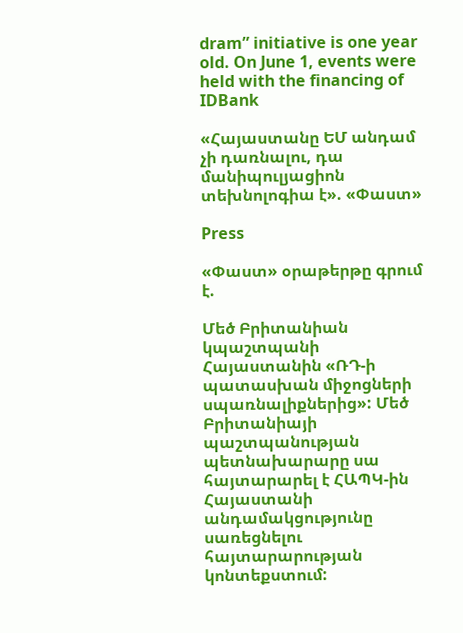dram” initiative is one year old. On June 1, events were held with the financing of IDBank

«Հայաստանը ԵՄ անդամ չի դառնալու, դա մանիպուլյացիոն տեխնոլոգիա է». «Փաստ»

Press

«Փաստ» օրաթերթը գրում է.

Մեծ Բրիտանիան կպաշտպանի Հայաստանին «ՌԴ-ի պատասխան միջոցների սպառնալիքներից»: Մեծ Բրիտանիայի պաշտպանության պետնախարարը սա հայտարարել է ՀԱՊԿ-ին Հայաստանի անդամակցությունը սառեցնելու հայտարարության կոնտեքստում: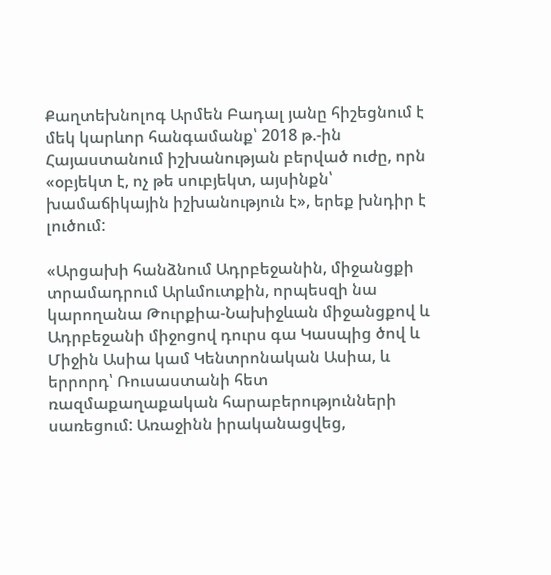Քաղտեխնոլոգ Արմեն Բադալ յանը հիշեցնում է մեկ կարևոր հանգամանք՝ 2018 թ.-ին Հայաստանում իշխանության բերված ուժը, որն «օբյեկտ է, ոչ թե սուբյեկտ, այսինքն՝ խամաճիկային իշխանություն է», երեք խնդիր է լուծում:

«Արցախի հանձնում Ադրբեջանին, միջանցքի տրամադրում Արևմուտքին, որպեսզի նա կարողանա Թուրքիա-Նախիջևան միջանցքով և Ադրբեջանի միջոցով դուրս գա Կասպից ծով և Միջին Ասիա կամ Կենտրոնական Ասիա, և երրորդ՝ Ռուսաստանի հետ ռազմաքաղաքական հարաբերությունների սառեցում: Առաջինն իրականացվեց,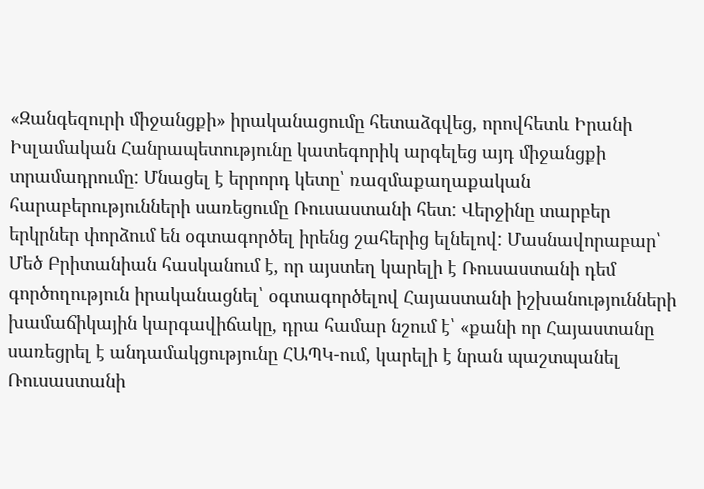«Զանգեզուրի միջանցքի» իրականացումը հետաձգվեց, որովհետև Իրանի Իսլամական Հանրապետությունը կատեգորիկ արգելեց այդ միջանցքի տրամադրումը: Մնացել է երրորդ կետը՝ ռազմաքաղաքական հարաբերությունների սառեցումը Ռուսաստանի հետ: Վերջինը տարբեր երկրներ փորձում են օգտագործել իրենց շահերից ելնելով: Մասնավորաբար՝ Մեծ Բրիտանիան հասկանում է, որ այստեղ կարելի է Ռուսաստանի դեմ գործողություն իրականացնել՝ օգտագործելով Հայաստանի իշխանությունների խամաճիկային կարգավիճակը, դրա համար նշում է՝ «քանի որ Հայաստանը սառեցրել է անդամակցությունը ՀԱՊԿ-ում, կարելի է նրան պաշտպանել Ռուսաստանի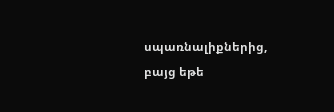սպառնալիքներից, բայց եթե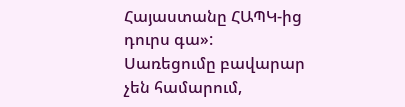Հայաստանը ՀԱՊԿ-ից դուրս գա»: Սառեցումը բավարար չեն համարում,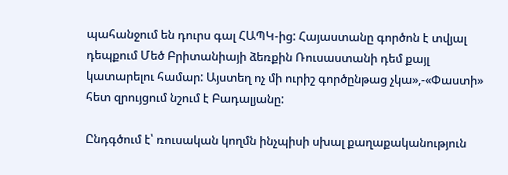պահանջում են դուրս գալ ՀԱՊԿ-ից: Հայաստանը գործոն է տվյալ դեպքում Մեծ Բրիտանիայի ձեռքին Ռուսաստանի դեմ քայլ կատարելու համար: Այստեղ ոչ մի ուրիշ գործընթաց չկա»,-«Փաստի» հետ զրույցում նշում է Բադալյանը:

Ընդգծում է՝ ռուսական կողմն ինչպիսի սխալ քաղաքականություն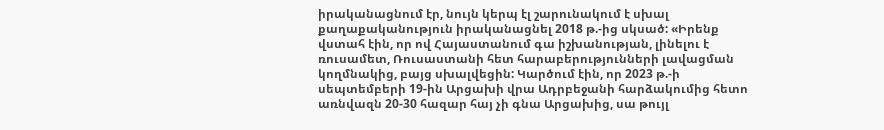իրականացնում էր, նույն կերպ էլ շարունակում է սխալ քաղաքականություն իրականացնել 2018 թ.-ից սկսած: «Իրենք վստահ էին, որ ով Հայաստանում գա իշխանության, լինելու է ռուսամետ, Ռուսաստանի հետ հարաբերությունների լավացման կողմնակից, բայց սխալվեցին: Կարծում էին, որ 2023 թ.-ի սեպտեմբերի 19-ին Արցախի վրա Ադրբեջանի հարձակումից հետո առնվազն 20-30 հազար հայ չի գնա Արցախից, սա թույլ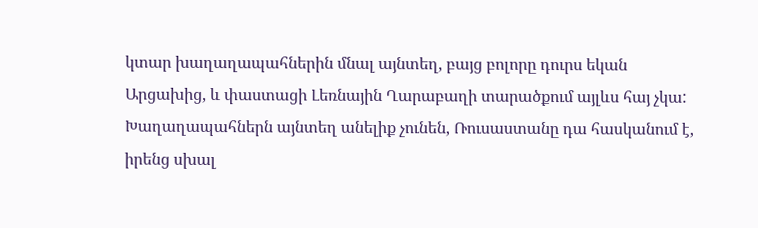կտար խաղաղապահներին մնալ այնտեղ, բայց բոլորը դուրս եկան Արցախից, և փաստացի Լեռնային Ղարաբաղի տարածքում այլևս հայ չկա: Խաղաղապահներն այնտեղ անելիք չունեն, Ռուսաստանը դա հասկանում է, իրենց սխալ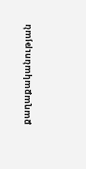քաղաքականության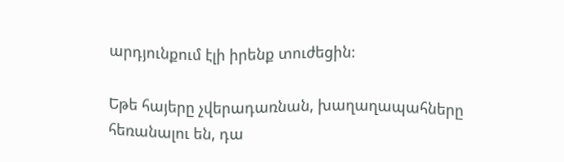արդյունքում էլի իրենք տուժեցին:

Եթե հայերը չվերադառնան, խաղաղապահները հեռանալու են, դա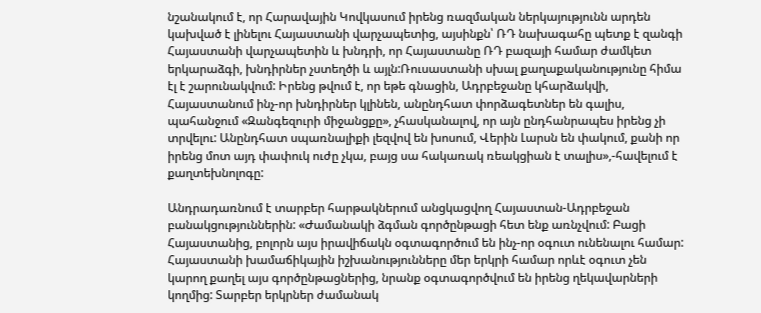նշանակում է, որ Հարավային Կովկասում իրենց ռազմական ներկայությունն արդեն կախված է լինելու Հայաստանի վարչապետից, այսինքն՝ ՌԴ նախագահը պետք է զանգի Հայաստանի վարչապետին և խնդրի, որ Հայաստանը ՌԴ բազայի համար ժամկետ երկարաձգի, խնդիրներ չստեղծի և այլն:Ռուսաստանի սխալ քաղաքականությունը հիմա էլ է շարունակվում: Իրենց թվում է, որ եթե գնացին, Ադրբեջանը կհարձակվի, Հայաստանում ինչ-որ խնդիրներ կլինեն, անընդհատ փորձագետներ են գալիս, պահանջում «Զանգեզուրի միջանցքը», չհասկանալով, որ այն ընդհանրապես իրենց չի տրվելու: Անընդհատ սպառնալիքի լեզվով են խոսում, Վերին Լարսն են փակում, քանի որ իրենց մոտ այդ փափուկ ուժը չկա, բայց սա հակառակ ռեակցիան է տալիս»,-հավելում է քաղտեխնոլոգը:

Անդրադառնում է տարբեր հարթակներում անցկացվող Հայաստան-Ադրբեջան բանակցություններին: «Ժամանակի ձգման գործընթացի հետ ենք առնչվում: Բացի Հայաստանից, բոլորն այս իրավիճակն օգտագործում են ինչ-որ օգուտ ունենալու համար: Հայաստանի խամաճիկային իշխանությունները մեր երկրի համար որևէ օգուտ չեն կարող քաղել այս գործընթացներից, նրանք օգտագործվում են իրենց ղեկավարների կողմից: Տարբեր երկրներ ժամանակ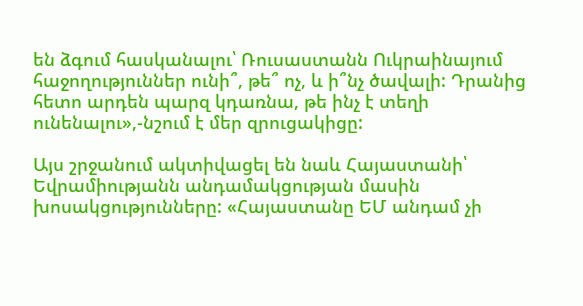են ձգում հասկանալու՝ Ռուսաստանն Ուկրաինայում հաջողություններ ունի՞, թե՞ ոչ, և ի՞նչ ծավալի: Դրանից հետո արդեն պարզ կդառնա, թե ինչ է տեղի ունենալու»,-նշում է մեր զրուցակիցը:

Այս շրջանում ակտիվացել են նաև Հայաստանի՝ Եվրամիությանն անդամակցության մասին խոսակցությունները: «Հայաստանը ԵՄ անդամ չի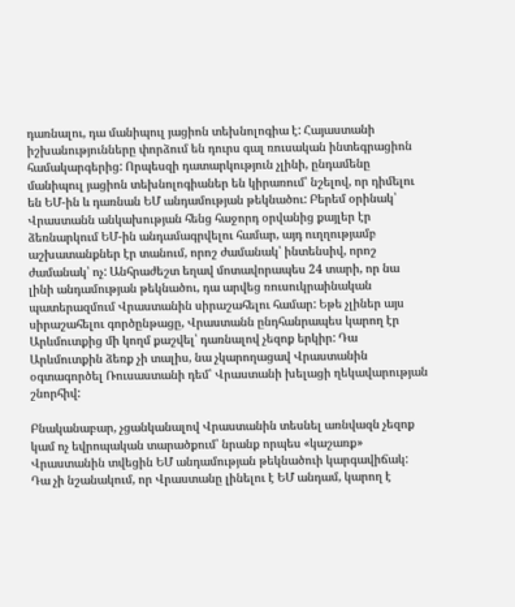դառնալու, դա մանիպուլ յացիոն տեխնոլոգիա է: Հայաստանի իշխանությունները փորձում են դուրս գալ ռուսական ինտեգրացիոն համակարգերից: Որպեսզի դատարկություն չլինի, ընդամենը մանիպուլ յացիոն տեխնոլոգիաներ են կիրառում՝ նշելով, որ դիմելու են ԵՄ-ին և դառնան ԵՄ անդամության թեկնածու: Բերեմ օրինակ՝ Վրաստանն անկախության հենց հաջորդ օրվանից քայլեր էր ձեռնարկում ԵՄ-ին անդամագրվելու համար, այդ ուղղությամբ աշխատանքներ էր տանում, որոշ ժամանակ՝ ինտենսիվ, որոշ ժամանակ՝ ոչ: Անհրաժեշտ եղավ մոտավորապես 24 տարի, որ նա լինի անդամության թեկնածու, դա արվեց ռուսուկրաինական պատերազմում Վրաստանին սիրաշահելու համար: Եթե չլիներ այս սիրաշահելու գործընթացը, Վրաստանն ընդհանրապես կարող էր Արևմուտքից մի կողմ քաշվել՝ դառնալով չեզոք երկիր: Դա Արևմուտքին ձեռք չի տալիս, նա չկարողացավ Վրաստանին օգտագործել Ռուսաստանի դեմ՝ Վրաստանի խելացի ղեկավարության շնորհիվ:

Բնականաբար, չցանկանալով Վրաստանին տեսնել առնվազն չեզոք կամ ոչ եվրոպական տարածքում՝ նրանք որպես «կաշառք» Վրաստանին տվեցին ԵՄ անդամության թեկնածուի կարգավիճակ: Դա չի նշանակում, որ Վրաստանը լինելու է ԵՄ անդամ, կարող է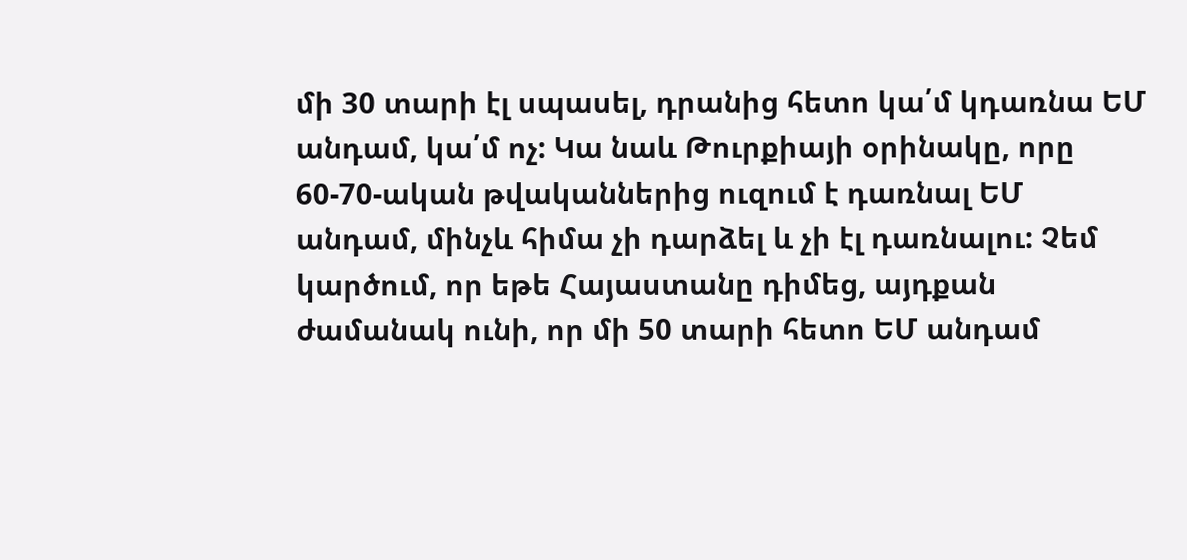մի 30 տարի էլ սպասել, դրանից հետո կա՛մ կդառնա ԵՄ անդամ, կա՛մ ոչ: Կա նաև Թուրքիայի օրինակը, որը 60-70-ական թվականներից ուզում է դառնալ ԵՄ անդամ, մինչև հիմա չի դարձել և չի էլ դառնալու: Չեմ կարծում, որ եթե Հայաստանը դիմեց, այդքան ժամանակ ունի, որ մի 50 տարի հետո ԵՄ անդամ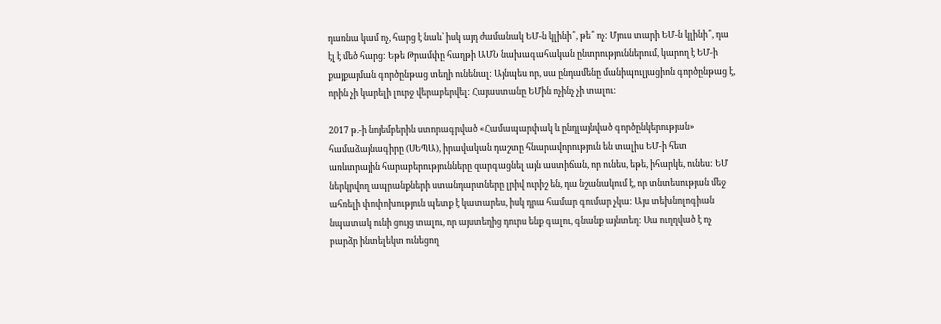դառնա կամ ոչ, հարց է նաև՝ իսկ այդ ժամանակ ԵՄ-ն կլինի՞, թե՞ ոչ: Մյուս տարի ԵՄ-ն կլինի՞, դա էլ է մեծ հարց: Եթե Թրամփը հաղթի ԱՄՆ նախագահական ընտրություններում, կարող է ԵՄ-ի քայքայման գործընթաց տեղի ունենալ: Այնպես որ, սա ընդամենը մանիպուլյացիոն գործընթաց է, որին չի կարելի լուրջ վերաբերվել: Հայաստանը ԵՄին ոչինչ չի տալու:

2017 թ.-ի նոյեմբերին ստորագրված «Համապարփակ և ընդլայնված գործընկերության» համաձայնագիրը (ՍԵՊԱ), իրավական դաշտը հնարավորություն են տալիս ԵՄ-ի հետ առևտրային հարաբերությունները զարգացնել այն աստիճան, որ ունես, եթե, իհարկե, ունես: ԵՄ ներկրվող ապրանքների ստանդարտները լրիվ ուրիշ են, դա նշանակում է, որ տնտեսության մեջ ահռելի փոփոխություն պետք է կատարես, իսկ դրա համար գումար չկա: Այս տեխնոլոգիան նպատակ ունի ցույց տալու, որ այստեղից դուրս ենք գալու, գնանք այնտեղ: Սա ուղղված է ոչ բարձր ինտելեկտ ունեցող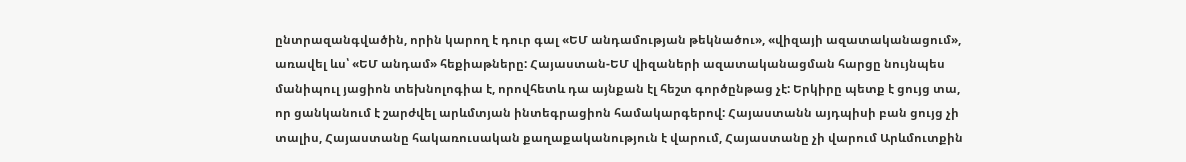ընտրազանգվածին, որին կարող է դուր գալ «ԵՄ անդամության թեկնածու», «վիզայի ազատականացում», առավել ևս՝ «ԵՄ անդամ» հեքիաթները: Հայաստան-ԵՄ վիզաների ազատականացման հարցը նույնպես մանիպուլ յացիոն տեխնոլոգիա է, որովհետև դա այնքան էլ հեշտ գործընթաց չէ: Երկիրը պետք է ցույց տա, որ ցանկանում է շարժվել արևմտյան ինտեգրացիոն համակարգերով: Հայաստանն այդպիսի բան ցույց չի տալիս, Հայաստանը հակառուսական քաղաքականություն է վարում, Հայաստանը չի վարում Արևմուտքին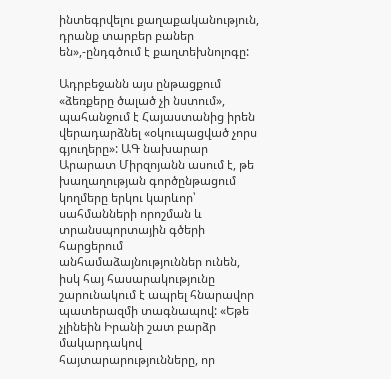ինտեգրվելու քաղաքականություն, դրանք տարբեր բաներ են»,-ընդգծում է քաղտեխնոլոգը:

Ադրբեջանն այս ընթացքում «ձեռքերը ծալած չի նստում», պահանջում է Հայաստանից իրեն վերադարձնել «օկուպացված չորս գյուղերը»: ԱԳ նախարար Արարատ Միրզոյանն ասում է, թե խաղաղության գործընթացում կողմերը երկու կարևոր՝ սահմանների որոշման և տրանսպորտային գծերի հարցերում անհամաձայնություններ ունեն, իսկ հայ հասարակությունը շարունակում է ապրել հնարավոր պատերազմի տագնապով: «Եթե չլինեին Իրանի շատ բարձր մակարդակով հայտարարությունները, որ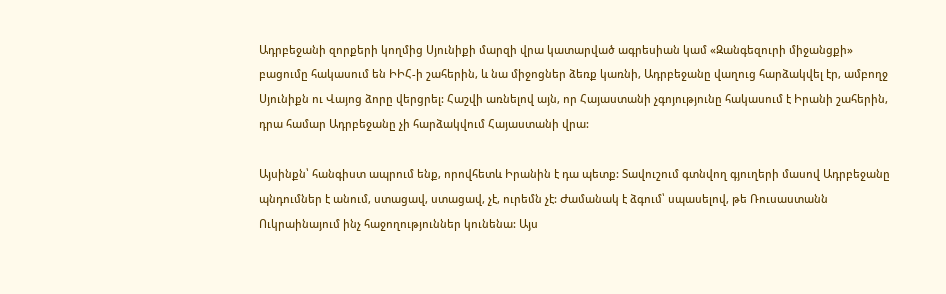Ադրբեջանի զորքերի կողմից Սյունիքի մարզի վրա կատարված ագրեսիան կամ «Զանգեզուրի միջանցքի» բացումը հակասում են ԻԻՀ-ի շահերին, և նա միջոցներ ձեռք կառնի, Ադրբեջանը վաղուց հարձակվել էր, ամբողջ Սյունիքն ու Վայոց ձորը վերցրել: Հաշվի առնելով այն, որ Հայաստանի չգոյությունը հակասում է Իրանի շահերին, դրա համար Ադրբեջանը չի հարձակվում Հայաստանի վրա:

Այսինքն՝ հանգիստ ապրում ենք, որովհետև Իրանին է դա պետք: Տավուշում գտնվող գյուղերի մասով Ադրբեջանը պնդումներ է անում, ստացավ, ստացավ, չէ, ուրեմն չէ: Ժամանակ է ձգում՝ սպասելով, թե Ռուսաստանն Ուկրաինայում ինչ հաջողություններ կունենա: Այս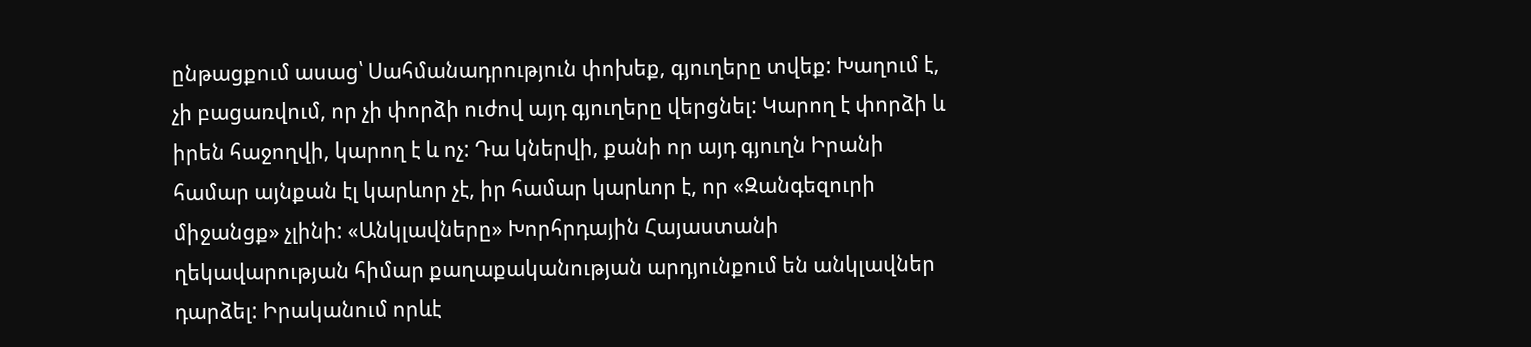ընթացքում ասաց՝ Սահմանադրություն փոխեք, գյուղերը տվեք: Խաղում է, չի բացառվում, որ չի փորձի ուժով այդ գյուղերը վերցնել: Կարող է փորձի և իրեն հաջողվի, կարող է և ոչ: Դա կներվի, քանի որ այդ գյուղն Իրանի համար այնքան էլ կարևոր չէ, իր համար կարևոր է, որ «Զանգեզուրի միջանցք» չլինի: «Անկլավները» Խորհրդային Հայաստանի ղեկավարության հիմար քաղաքականության արդյունքում են անկլավներ դարձել: Իրականում որևէ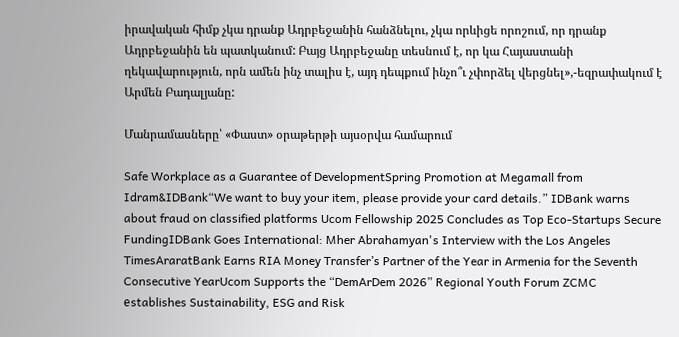իրավական հիմք չկա դրանք Ադրբեջանին հանձնելու, չկա որևիցե որոշում, որ դրանք Ադրբեջանին են պատկանում: Բայց Ադրբեջանը տեսնում է, որ կա Հայաստանի ղեկավարություն, որն ամեն ինչ տալիս է, այդ դեպքում ինչո՞ւ չփորձել վերցնել»,-եզրափակում է Արմեն Բադալյանը:

Մանրամասները՝ «Փաստ» օրաթերթի այսօրվա համարում

Safe Workplace as a Guarantee of DevelopmentSpring Promotion at Megamall from Idram&IDBank“We want to buy your item, please provide your card details.” IDBank warns about fraud on classified platforms Ucom Fellowship 2025 Concludes as Top Eco-Startups Secure FundingIDBank Goes International: Mher Abrahamyan's Interview with the Los Angeles TimesAraratBank Earns RIA Money Transfer’s Partner of the Year in Armenia for the Seventh Consecutive YearUcom Supports the “DemArDem 2026” Regional Youth Forum ZCMC еstablishes Sustainability, ESG and Risk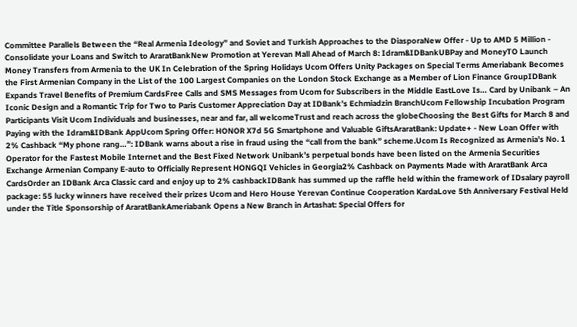Committee Parallels Between the “Real Armenia Ideology” and Soviet and Turkish Approaches to the DiasporaNew Offer - Up to AMD 5 Million - Consolidate your Loans and Switch to AraratBankNew Promotion at Yerevan Mall Ahead of March 8: Idram&IDBankUBPay and MoneyTO Launch Money Transfers from Armenia to the UK In Celebration of the Spring Holidays Ucom Offers Unity Packages on Special Terms Ameriabank Becomes the First Armenian Company in the List of the 100 Largest Companies on the London Stock Exchange as a Member of Lion Finance GroupIDBank Expands Travel Benefits of Premium CardsFree Calls and SMS Messages from Ucom for Subscribers in the Middle EastLove Is… Card by Unibank – An Iconic Design and a Romantic Trip for Two to Paris Customer Appreciation Day at IDBank’s Echmiadzin BranchUcom Fellowship Incubation Program Participants Visit Ucom Individuals and businesses, near and far, all welcomeTrust and reach across the globeChoosing the Best Gifts for March 8 and Paying with the Idram&IDBank AppUcom Spring Offer: HONOR X7d 5G Smartphone and Valuable GiftsAraratBank: Update+ - New Loan Offer with 2% Cashback “My phone rang…”: IDBank warns about a rise in fraud using the “call from the bank” scheme.Ucom Is Recognized as Armenia’s No. 1 Operator for the Fastest Mobile Internet and the Best Fixed Network Unibank’s perpetual bonds have been listed on the Armenia Securities Exchange Armenian Company E-auto to Officially Represent HONGQI Vehicles in Georgia2% Cashback on Payments Made with AraratBank Arca CardsOrder an IDBank Arca Classic card and enjoy up to 2% cashbackIDBank has summed up the raffle held within the framework of IDsalary payroll package: 55 lucky winners have received their prizes Ucom and Hero House Yerevan Continue Cooperation KardaLove 5th Anniversary Festival Held under the Title Sponsorship of AraratBankAmeriabank Opens a New Branch in Artashat: Special Offers for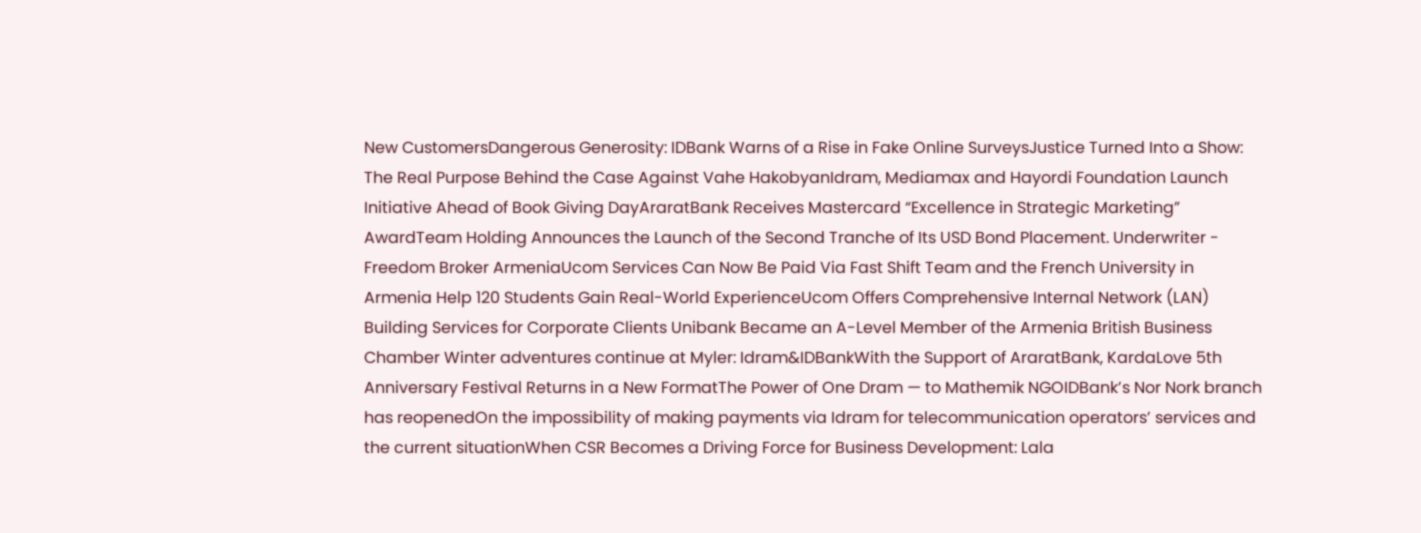New CustomersDangerous Generosity: IDBank Warns of a Rise in Fake Online SurveysJustice Turned Into a Show: The Real Purpose Behind the Case Against Vahe HakobyanIdram, Mediamax and Hayordi Foundation Launch Initiative Ahead of Book Giving DayAraratBank Receives Mastercard “Excellence in Strategic Marketing” AwardTeam Holding Announces the Launch of the Second Tranche of Its USD Bond Placement. Underwriter - Freedom Broker ArmeniaUcom Services Can Now Be Paid Via Fast Shift Team and the French University in Armenia Help 120 Students Gain Real-World ExperienceUcom Offers Comprehensive Internal Network (LAN) Building Services for Corporate Clients Unibank Became an A-Level Member of the Armenia British Business Chamber Winter adventures continue at Myler: Idram&IDBankWith the Support of AraratBank, KardaLove 5th Anniversary Festival Returns in a New FormatThe Power of One Dram — to Mathemik NGOIDBank’s Nor Nork branch has reopenedOn the impossibility of making payments via Idram for telecommunication operators’ services and the current situationWhen CSR Becomes a Driving Force for Business Development: Lala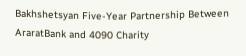Bakhshetsyan Five-Year Partnership Between AraratBank and 4090 Charity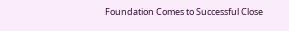Foundation Comes to Successful Close